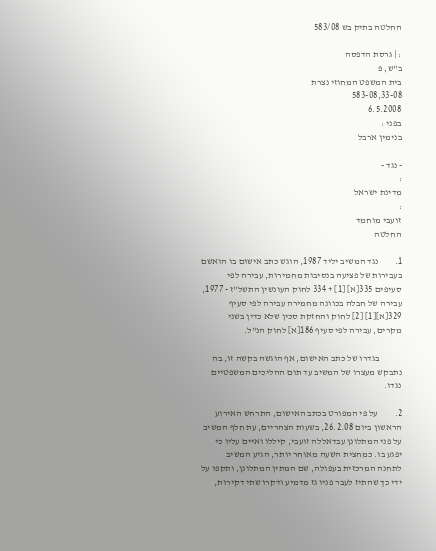החלטה בתיק בש 583/08

: | גרסת הדפסה
ב"ש, פ
בית המשפט המחוזי נצרת
583-08,33-08
6.5.2008
בפני :
בנימין ארבל

- נגד -
:
מדינת ישראל
:
זועבי מוחמד
החלטה

1.         נגד המשיב יליד 1987, הוגש כתב אישום בו הואשם בעבירות של פציעה בנסיבות מחמירות, עבירה לפי סעיפים 335[א] [1] + 334 לחוק העונשין התשל"ז - 1977, עבירה של חבלה בכוונה מחמירה עבירה לפי סעיף 329[א][1] [2] לחוק והחזקת סכין שלא כדין בשני מקרים, עבירה לפי סעיף 186[א] לחוק הנ"ל.

            בגדרו של כתב האישום, אף הוגשה בקשה זו, בה נתבקש מעצרו של המשיב עד תום ההליכים המשפטיים נגדו.

2.         על פי המפורט בכתב האישום, התרחש האירוע הראשון ביום 26.2.08, בשעות הצהריים, עת חלף המשיב על פני המתלונן עבדאללה זועבי, קיללו ואיים עליו כי יפגע בו. כמחצית השעה מאוחר יותר, הגיע המשיב לתחנה המרכזית בעפולה, שם המתין המתלונן, ותקפו על ידי כך שהתיז לעבר פניו גז מדמיע ודקרו שתי דקירות,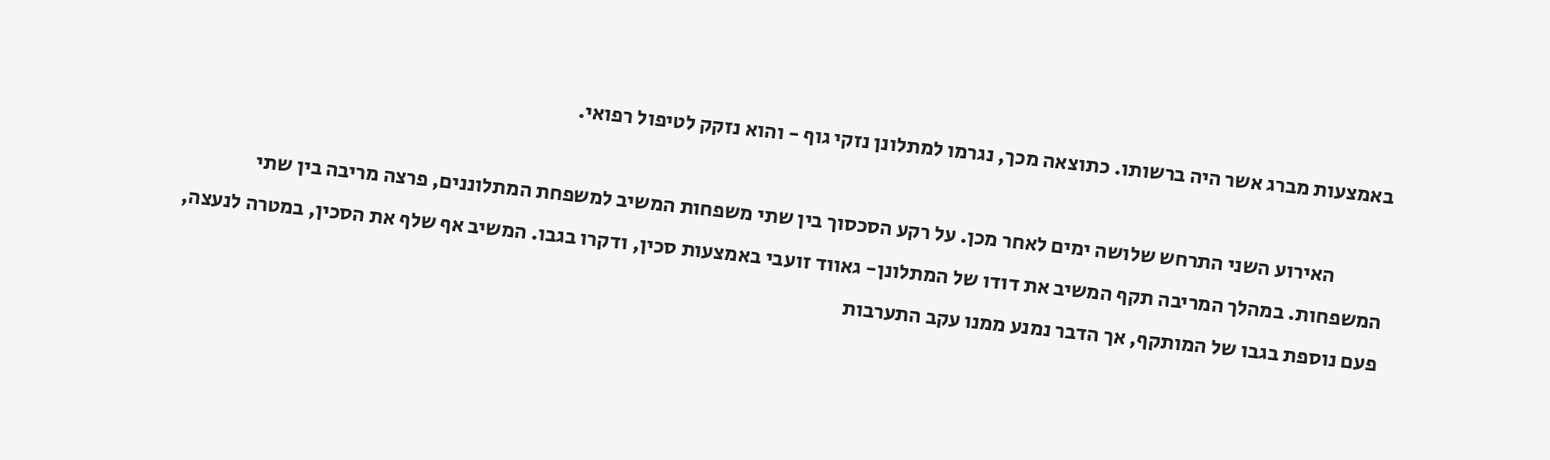באמצעות מברג אשר היה ברשותו. כתוצאה מכך, נגרמו למתלונן נזקי גוף - והוא נזקק לטיפול רפואי.

            האירוע השני התרחש שלושה ימים לאחר מכן. על רקע הסכסוך בין שתי משפחות המשיב למשפחת המתלוננים, פרצה מריבה בין שתי המשפחות. במהלך המריבה תקף המשיב את דודו של המתלונן- גאווד זועבי באמצעות סכין, ודקרו בגבו. המשיב אף שלף את הסכין, במטרה לנעצה, פעם נוספת בגבו של המותקף, אך הדבר נמנע ממנו עקב התערבות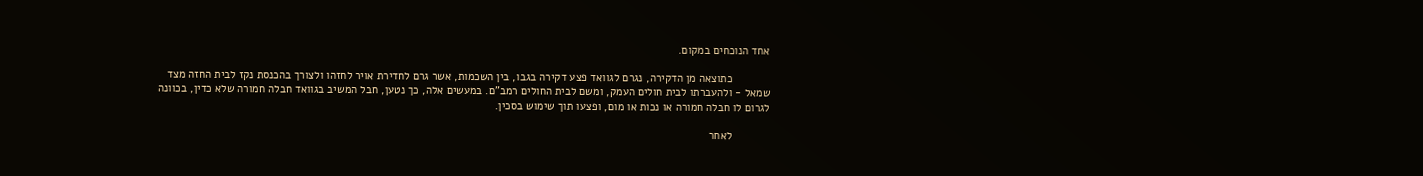אחד הנוכחים במקום.

            כתוצאה מן הדקירה, נגרם לגוואד פצע דקירה בגבו, בין השכמות, אשר גרם לחדירת אויר לחזהו ולצורך בהכנסת נקז לבית החזה מצד שמאל - ולהעברתו לבית חולים העמק, ומשם לבית החולים רמב"ם. במעשים אלה, כך נטען, חבל המשיב בגוואד חבלה חמורה שלא כדין, בכוונה לגרום לו חבלה חמורה או נכות או מום, ופצעו תוך שימוש בסכין.

            לאחר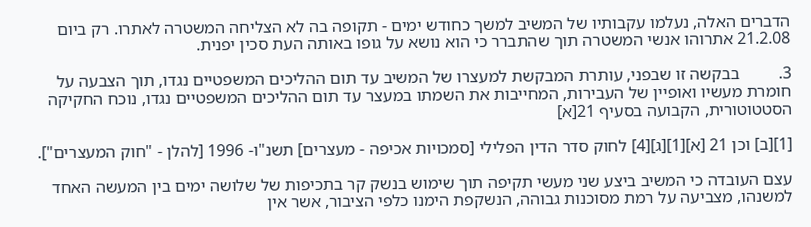הדברים האלה, נעלמו עקבותיו של המשיב למשך כחודש ימים - תקופה בה לא הצליחה המשטרה לאתרו. רק ביום 21.2.08 אתרוהו אנשי המשטרה תוך שהתברר כי הוא נושא על גופו באותה העת סכין יפנית.

3.         בבקשה זו שבפני, עותרת המבקשת למעצרו של המשיב עד תום ההליכים המשפטיים נגדו, תוך הצבעה על חומרת מעשיו ואופיין של העבירות, המחייבות את השמתו במעצר עד תום ההליכים המשפטיים נגדו, נוכח החקיקה הסטטוטורית, הקבועה בסעיף 21[א]

[1][ב] וכן 21 [א][1][ג][4] לחוק סדר הדין הפלילי [סמכויות אכיפה - מעצרים] תשנ"ו- 1996 [להלן - "חוק המעצרים"].

עצם העובדה כי המשיב ביצע שני מעשי תקיפה תוך שימוש בנשק קר בתכיפות של שלושה ימים בין המעשה האחד למשנהו, מצביעה על רמת מסוכנות גבוהה, הנשקפת הימנו כלפי הציבור, אשר אין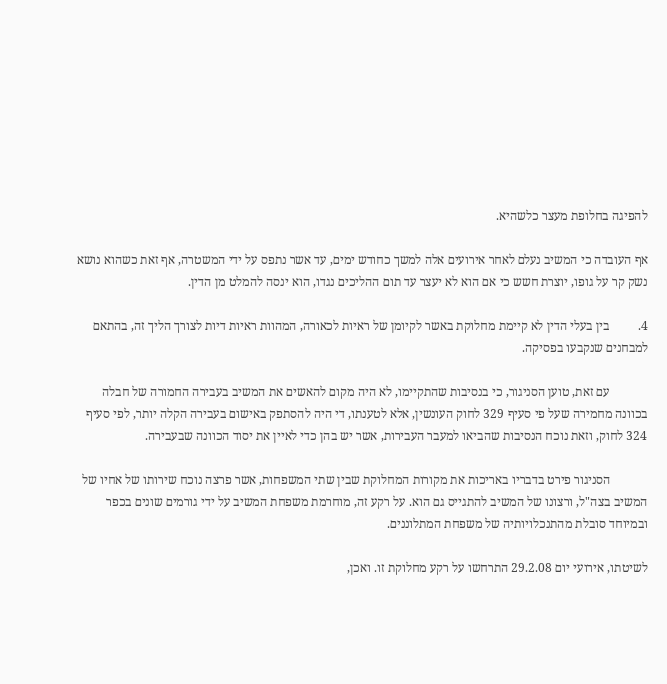להפיגה בחלופת מעצר כלשהיא.

אף העובדה כי המשיב נעלם לאחר אירועים אלה למשך כחודש ימים, עד אשר נתפס על ידי המשטרה, אף זאת כשהוא נושא נשק קר על גופו, יוצרת חשש כי אם הוא לא יעצר עד תום ההליכים נגדו, הוא ינסה להמלט מן הדין.

4.         בין בעלי הדין לא קיימת מחלוקת באשר לקיומן של ראיות לכאורה, המהוות ראיות דיות לצורך הליך זה, בהתאם למבחנים שנקבעו בפסיקה.

            עם זאת, טוען הסניגור, כי בנסיבות שהתקיימו, לא היה מקום להאשים את המשיב בעבירה החמורה של חבלה בכוונה מחמירה שעל פי סעיף 329 לחוק העונשין, אלא לטענתו, די היה להסתפק באישום בעבירה הקלה יותר, לפי סעיף 324 לחוק, וזאת נוכח הנסיבות שהביאו למעבר העבירות, אשר יש בהן כדי לאיין את יסוד הכוונה שבעבירה.

            הסניגור פירט בדבריו באריכות את מקורות המחלוקת שבין שתי המשפחות, אשר פרצה נוכח שירותו של אחיו של המשיב בצה"ל, ורצונו של המשיב להתגייס גם הוא. על רקע זה, מוחרמת משפחת המשיב על ידי גורמים שונים בכפר ובמיוחד סובלת מהתנכלויותיה של משפחת המתלוננים.

לשיטתו, אירועי יום 29.2.08 התרחשו על רקע מחלוקת זו. ואכן,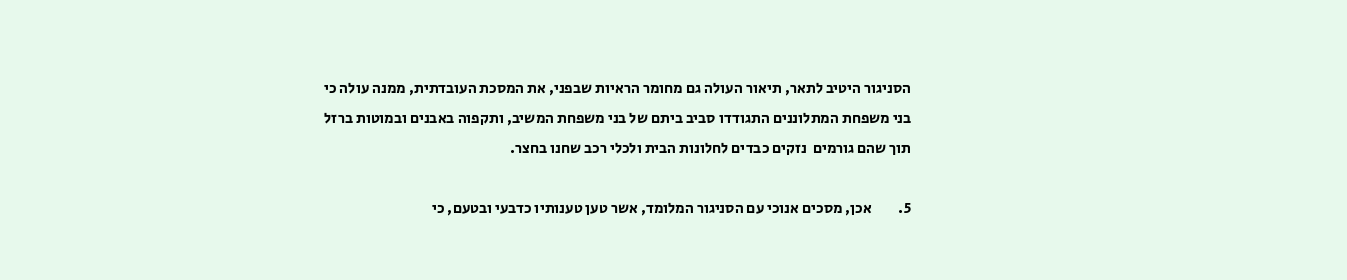הסניגור היטיב לתאר, תיאור העולה גם מחומר הראיות שבפני, את המסכת העובדתית, ממנה עולה כי בני משפחת המתלוננים התגודדו סביב ביתם של בני משפחת המשיב, ותקפוה באבנים ובמוטות ברזל תוך שהם גורמים  נזקים כבדים לחלונות הבית ולכלי רכב שחנו בחצר.

5.         אכן, מסכים אנוכי עם הסניגור המלומד, אשר טען טענותיו כדבעי ובטעם, כי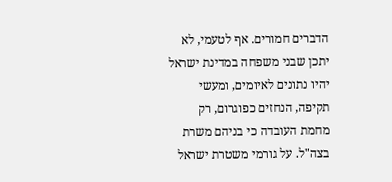הדברים חמורים. אף לטעמי, לא יתכן שבני משפחה במדינת ישראל יהיו נתונים לאיומים, ומעשי תקיפה, הנחזים כפוגרום, רק מחמת העובדה כי בניהם משרת בצה"ל. על גורמי משטרת ישראל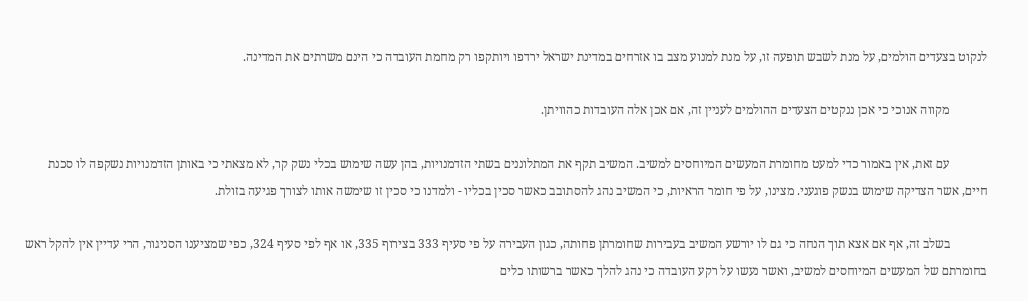לנקוט בצעדים הולמים, על מנת לשבש תופעה זו, על מנת למנוע מצב בו אזרחים במדינת ישראל ירדפו ויותקפו רק מחמת העובדה כי הינם משרתים את המדינה.

            מקווה אנוכי כי אכן ננקטים הצעדים ההולמים לעניין זה, אם אכן אלה העובדות כהוויתן.

            עם זאת, אין באמור כדי למעט מחומרת המעשים המיוחסים למשיב. המשיב תקף את המתלוננים בשתי הזדמנויות, בהן עשה שימוש בכלי נשק קר, לא מצאתי כי באותן הזדמנויות נשקפה לו סכנת חיים, אשר הצדיקה שימוש בנשק פוגעני. מצינו, על פי חומר הראיות, כי המשיב נהג להסתובב כאשר סכין בכליו - ולמדנו כי סכין זו שימשה אותו לצורך פגיעה בזולת.

            בשלב זה, אף אם אצא תוך הנחה כי גם לו יורשע המשיב בעבירות שחומרתן פחותה, כגון העבירה על פי סעיף 333 בצירוף 335, או אף לפי סעיף 324, כפי שמציענו הסניגור, הרי עדיין אין להקל ראש בחומרתם של המעשים המיוחסים למשיב, ואשר נעשו על רקע העובדה כי נהג להלך כאשר ברשותו כלים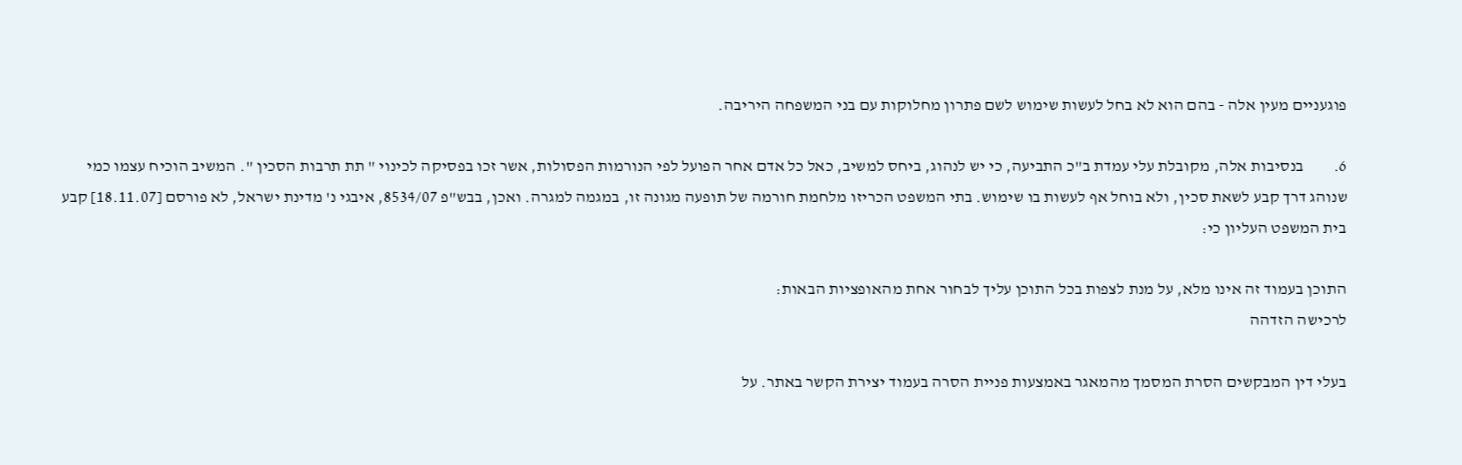פוגעניים מעין אלה - בהם הוא לא בחל לעשות שימוש לשם פתרון מחלוקות עם בני המשפחה היריבה.

6.         בנסיבות אלה, מקובלת עלי עמדת ב"כ התביעה, כי יש לנהוג, ביחס למשיב, כאל כל אדם אחר הפועל לפי הנורמות הפסולות, אשר זכו בפסיקה לכינוי " תת תרבות הסכין ". המשיב הוכיח עצמו כמי שנוהג דרך קבע לשאת סכין, ולא בוחל אף לעשות בו שימוש. בתי המשפט הכריזו מלחמת חורמה של תופעה מגונה זו, במגמה למגרה. ואכן, בבש"פ 8534/07, איבגי נ' מדינת ישראל, לא פורסם [18.11.07] קבע בית המשפט העליון כי:

התוכן בעמוד זה אינו מלא, על מנת לצפות בכל התוכן עליך לבחור אחת מהאופציות הבאות:
לרכישה הזדהה

בעלי דין המבקשים הסרת המסמך מהמאגר באמצעות פניית הסרה בעמוד יצירת הקשר באתר. על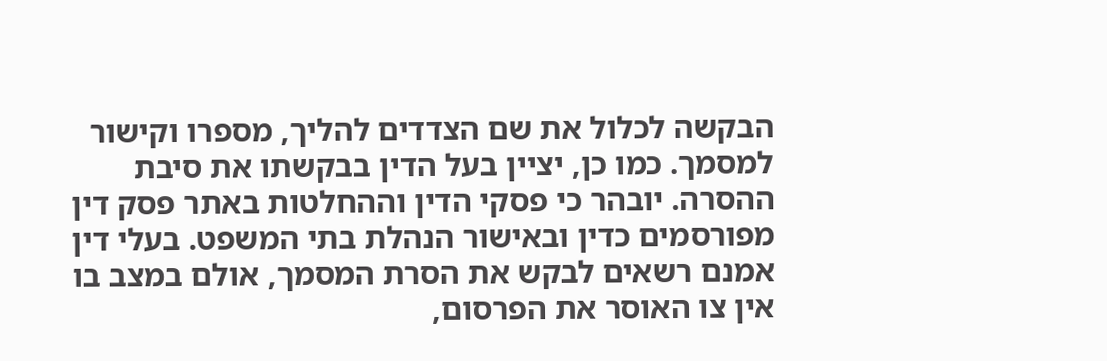הבקשה לכלול את שם הצדדים להליך, מספרו וקישור למסמך. כמו כן, יציין בעל הדין בבקשתו את סיבת ההסרה. יובהר כי פסקי הדין וההחלטות באתר פסק דין מפורסמים כדין ובאישור הנהלת בתי המשפט. בעלי דין אמנם רשאים לבקש את הסרת המסמך, אולם במצב בו אין צו האוסר את הפרסום,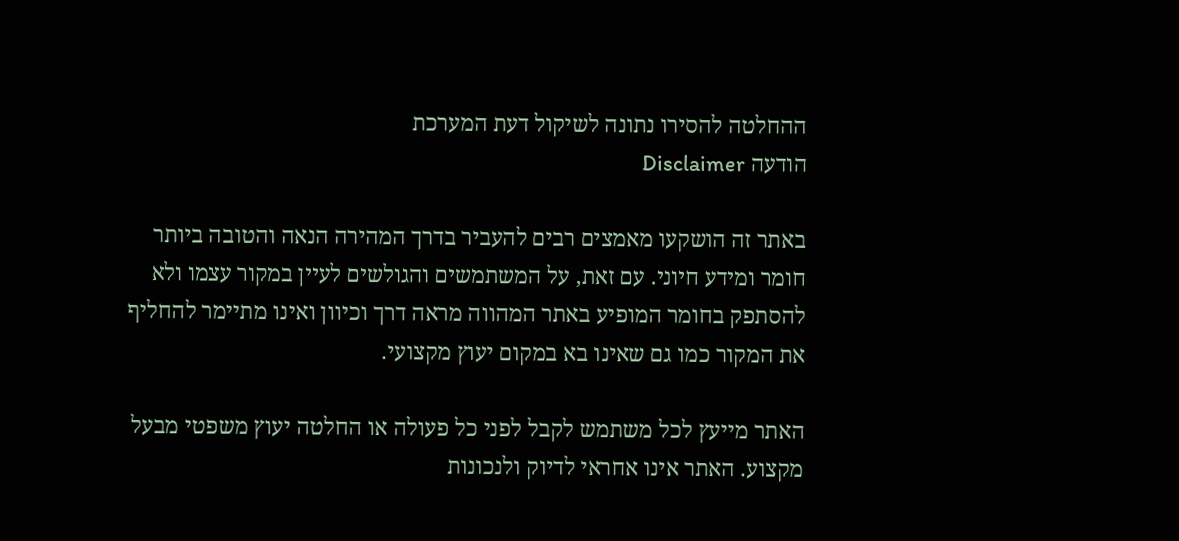ההחלטה להסירו נתונה לשיקול דעת המערכת
הודעה Disclaimer

באתר זה הושקעו מאמצים רבים להעביר בדרך המהירה הנאה והטובה ביותר חומר ומידע חיוני. עם זאת, על המשתמשים והגולשים לעיין במקור עצמו ולא להסתפק בחומר המופיע באתר המהווה מראה דרך וכיוון ואינו מתיימר להחליף את המקור כמו גם שאינו בא במקום יעוץ מקצועי.

האתר מייעץ לכל משתמש לקבל לפני כל פעולה או החלטה יעוץ משפטי מבעל מקצוע. האתר אינו אחראי לדיוק ולנכונות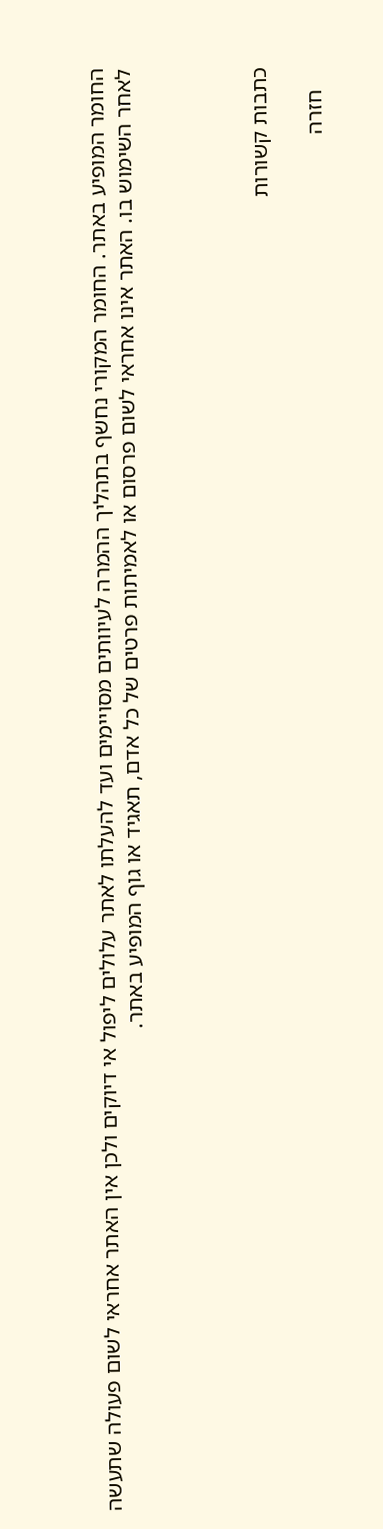החומר המופיע באתר. החומר המקורי נחשף בתהליך ההמרה לעיוותים מסויימים ועד להעלתו לאתר עלולים ליפול אי דיוקים ולכן אין האתר אחראי לשום פעולה שתעשה לאחר השימוש בו. האתר אינו אחראי לשום פרסום או לאמיתות פרטים של כל אדם, תאגיד או גוף המופיע באתר.




כתבות קשורות

    חזרה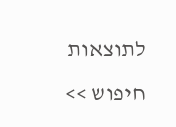לתוצאות חיפוש >>